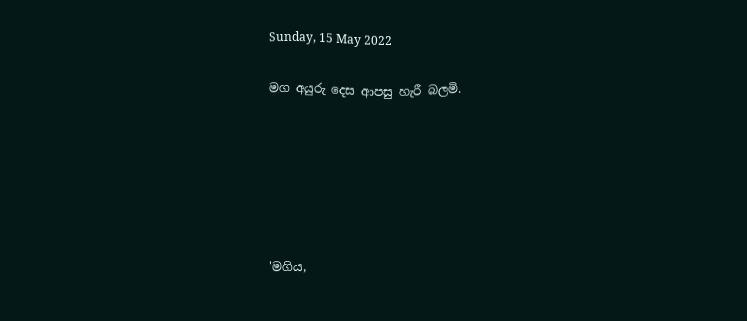Sunday, 15 May 2022

මග අයුරු දෙස ආපසු හැරී බලමි.






'මගිය,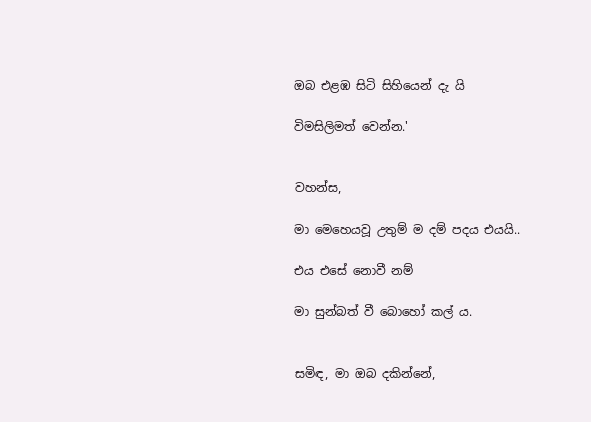ඔබ එළඹ සිටි සිහියෙන් දැ යි

විමසිලිමත් වෙන්න.'


වහන්ස,

මා මෙහෙයවූ උතුම් ම දම් පදය එයයි..

එය එසේ නොවී නම්

මා සුන්බත් වී බොහෝ කල් ය.


සමිඳ, මා ඔබ දකින්නේ,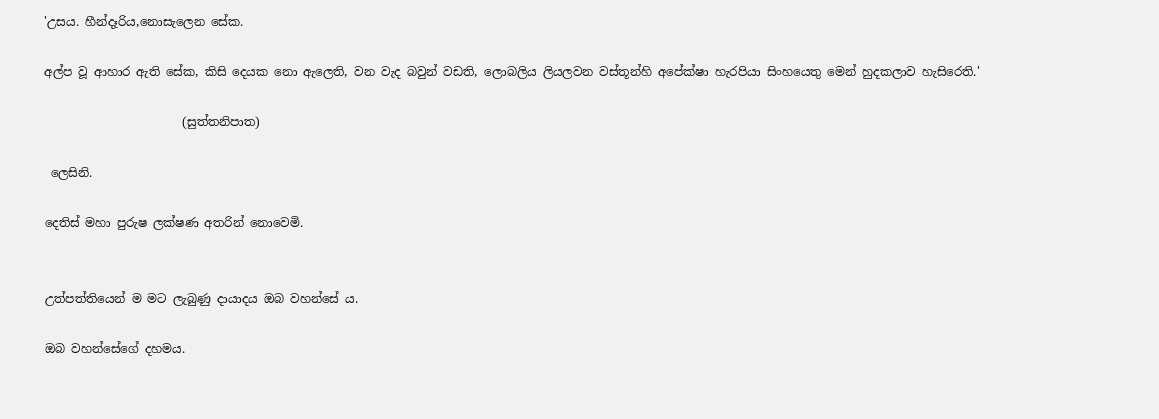'උසය. හීන්දෑරිය,නොසැලෙන සේක.

අල්ප වූ ආහාර ඇති සේක, කිසි දෙයක නො ඇලෙති, වන වැද බවුන් වඩති, ලොබලිය ලියලවන වස්තූන්හි අපේක්ෂා හැරපියා සිංහයෙතු මෙන් හුදකලාව හැසිරෙති.'

                       (සුත්තනිපාත)

 ලෙසිනි.

දෙතිස් මහා පුරුෂ ලක්ෂණ අතරින් නොවෙමි.


උත්පත්තියෙන් ම මට ලැබුණු දායාදය ඔබ වහන්සේ ය.

ඔබ වහන්සේගේ දහමය.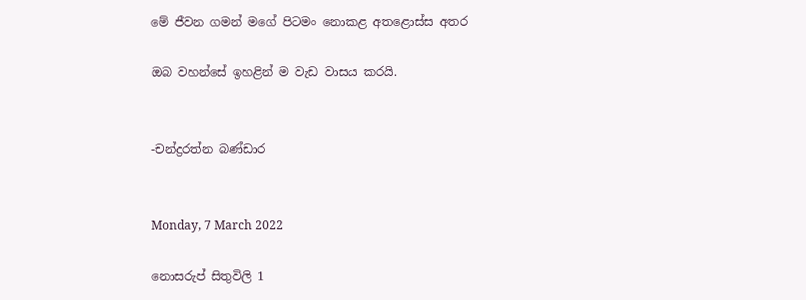මේ ජීවන ගමන් මගේ පිටමං නොකළ අතළොස්ස අතර

ඔබ වහන්සේ ඉහළින් ම වැඩ වාසය කරයි.


-චන්ද්‍රරත්න බණ්ඩාර


Monday, 7 March 2022

නොසරුප් සිතුවිලි 1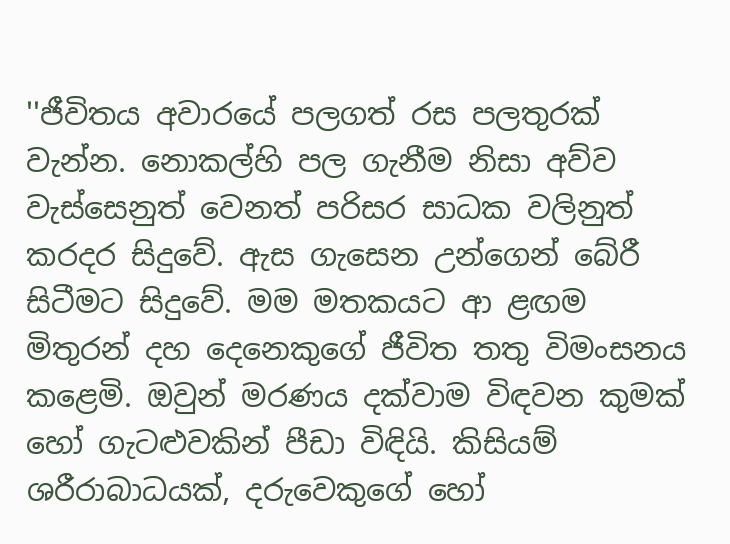''ජීවිතය අවාරයේ පලගත් රස පලතුරක් වැන්න. නොකල්හි පල ගැනීම නිසා අව්ව වැස්සෙනුත් වෙනත් පරිසර සාධක වලිනුත් කරදර සිදුවේ. ඇස ගැසෙන උන්ගෙන් බේරී සිටීමට සිදුවේ. මම මතකයට ආ ළඟම මිතුරන් දහ දෙනෙකුගේ ජීවිත තතු විමංසනය කළෙමි. ඔවුන් මරණය දක්වාම විඳවන කුමක් හෝ ගැටළුවකින් පීඩා විඳියි. කිසියම් ශරීරාබාධයක්, දරුවෙකුගේ හෝ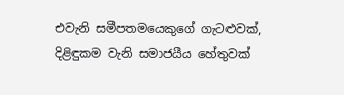එවැනි සමීපතමයෙකුගේ ගැටළුවක්, දිළිඳුකම වැනි සමාජයීය හේතුවක්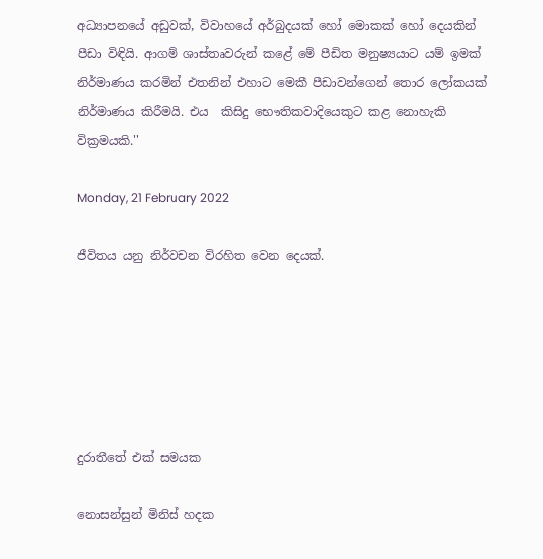අධ්‍යාපනයේ අඩුවක්, විවාහයේ අර්බුදයක් හෝ මොකක් හෝ දෙයකින් පීඩා විඳියි. ආගම් ශාස්තෘවරුන් කළේ මේ පීඩිත මනුෂ්‍යයාට යම් ඉමක් නිර්මාණය කරමින් එතනින් එහාට මෙකී පීඩාවන්ගෙන් තොර ලෝකයක් නිර්මාණය කිරීමයි. එය  කිසිදු භෞතිකවාදියෙකුට කළ නොහැකි වික්‍රමයකි.''

Monday, 21 February 2022

ජීවිතය යනු නිර්වචන විරහිත වෙන දෙයක්.






දුරාතීතේ එක් සමයක

නොසන්සුන් මිනිස් හදක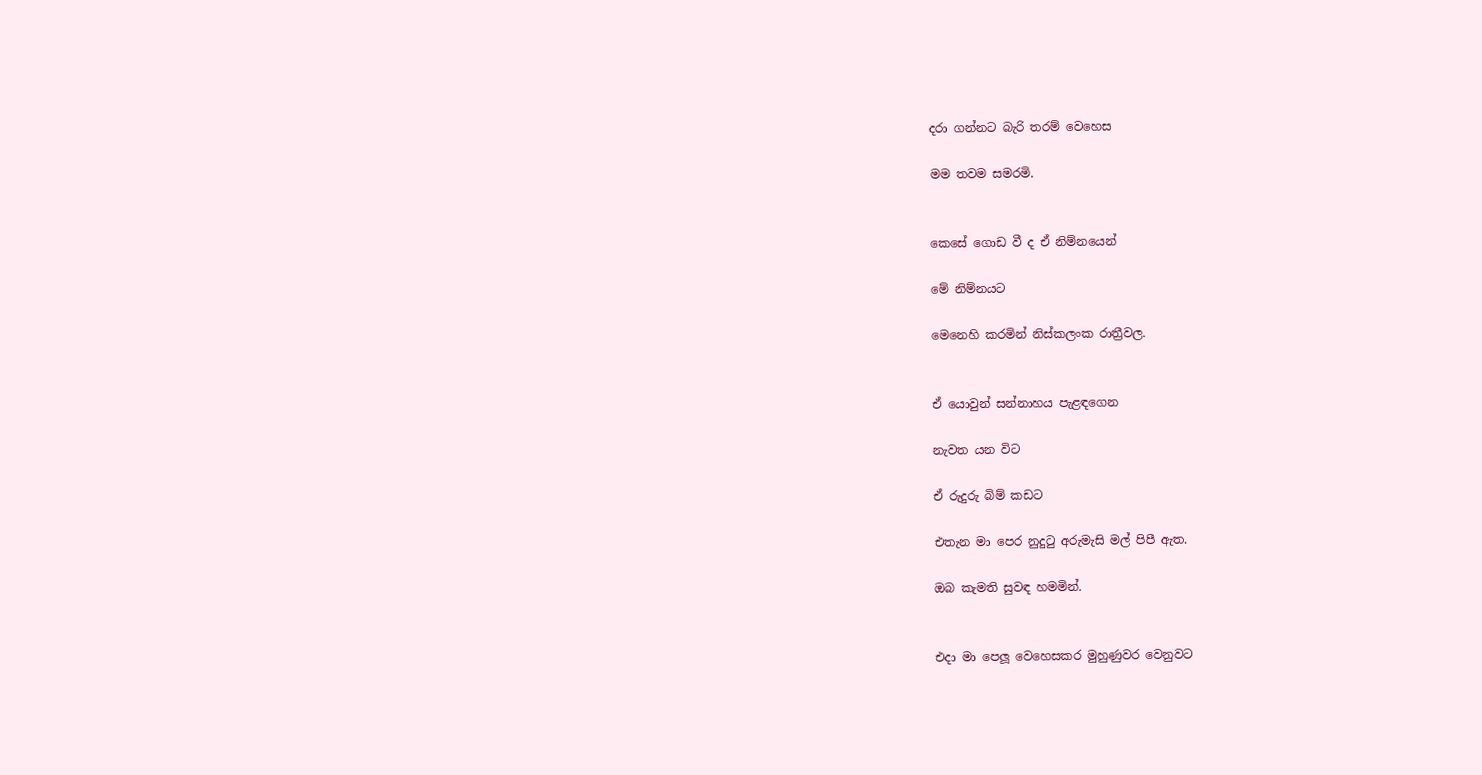දරා ගන්නට බැරි තරම් වෙහෙස

මම තවම සමරමි.


කෙසේ ගොඩ වී ද ඒ නිම්නයෙන්

මේ නිම්නයට

මෙනෙහි කරමින් නිස්කලංක රාත්‍රීවල.


ඒ යොවුන් සන්නාහය පැළඳගෙන

නැවත යන විට

ඒ රුදුරු බිම් කඩට

එතැන මා පෙර නුදුටු අරුමැසි මල් පිපී ඇත.

ඔබ කැමති සුවඳ හමමින්.


එදා මා පෙලූ වෙහෙසකර මුහුණුවර වෙනුවට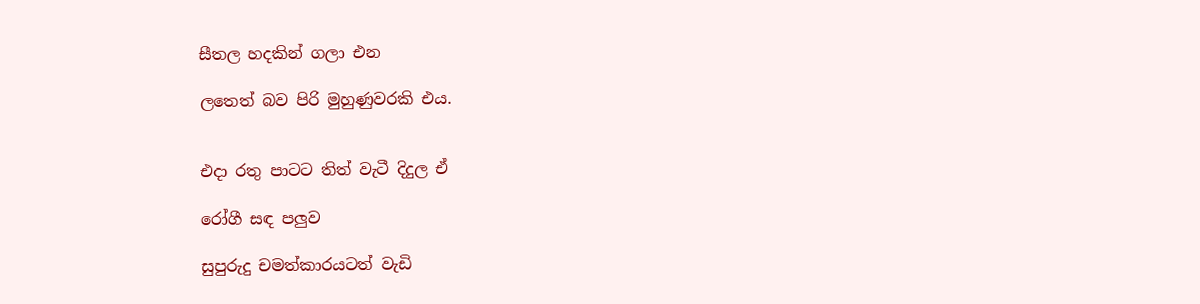සීතල හදකින් ගලා එන

ලතෙත් බව පිරි මුහුණුවරකි එය.


එදා රතු පාටට තිත් වැටී දිදුල ඒ

රෝගී සඳ පලුව

සුපුරුදු චමත්කාරයටත් වැඩි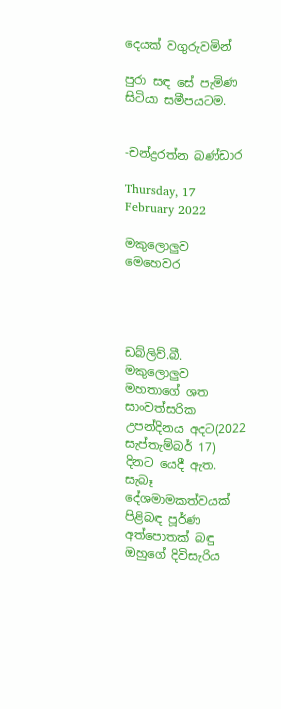දෙයක් වගුරුවමින්

පුරා සඳ සේ පැමිණ සිටියා සමීපයටම.


-චන්ද්‍රරත්න බණ්ඩාර

Thursday, 17 February 2022

මකුලොලුව මෙහෙවර




ඩබ්ලිව්.බී. මකුලොලුව මහතාගේ ශත සාංවත්සරික උපන්දිනය අදට(2022 සැප්තැම්බර් 17) දිනට යෙදී ඇත. සැබෑ දේශමාමකත්වයක් පිළිබඳ පූර්ණ අත්පොතක් බඳු ඔහුගේ දිවිසැරිය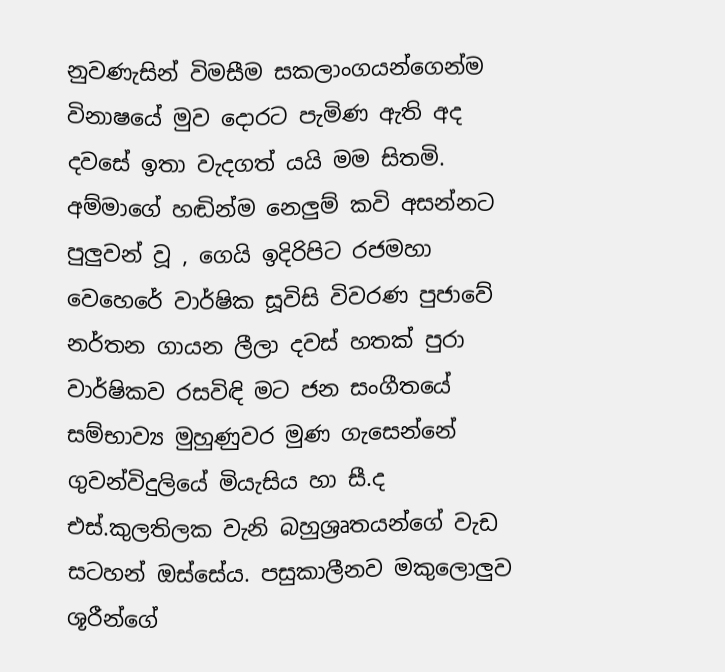නුවණැසින් විමසීම සකලාංගයන්ගෙන්ම විනාෂයේ මුව දොරට පැමිණ ඇති අද දවසේ ඉතා වැදගත් යයි මම සිතමි. අම්මාගේ හඬින්ම නෙලුම් කවි අසන්නට පුලුවන් වූ , ගෙයි ඉදිරිපිට රජමහා වෙහෙරේ වාර්ෂික සූවිසි විවරණ පුජාවේ නර්තන ගායන ලීලා දවස් හතක් පුරා වාර්ෂිකව රසවිඳි මට ජන සංගීතයේ සම්භාව්‍ය මුහුණුවර මුණ ගැසෙන්නේ ගුවන්විදුලියේ මියැසිය හා සී.ද එස්.කුලතිලක වැනි බහුශ්‍රෘතයන්ගේ වැඩ සටහන් ඔස්සේය. පසුකාලීනව මකුලොලුව ශූරීන්ගේ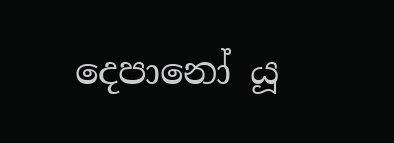දෙපානෝ යූ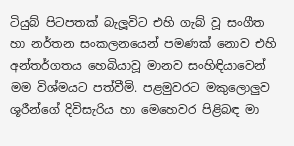ටියුබ් පිටපතක් බැලූවිට එහි ගැබ් වූ සංගීත හා නර්තන සංකලනයෙන් පමණක් නොව එහි අන්තර්ගතය හෙබියාවූ මානව සංහිඳියාවෙන් මම විශ්මයට පත්වීමි. පළමුවරට මකුලොලුව ශූරීන්ගේ දිවිසැරිය හා මෙහෙවර පිළිබඳ මා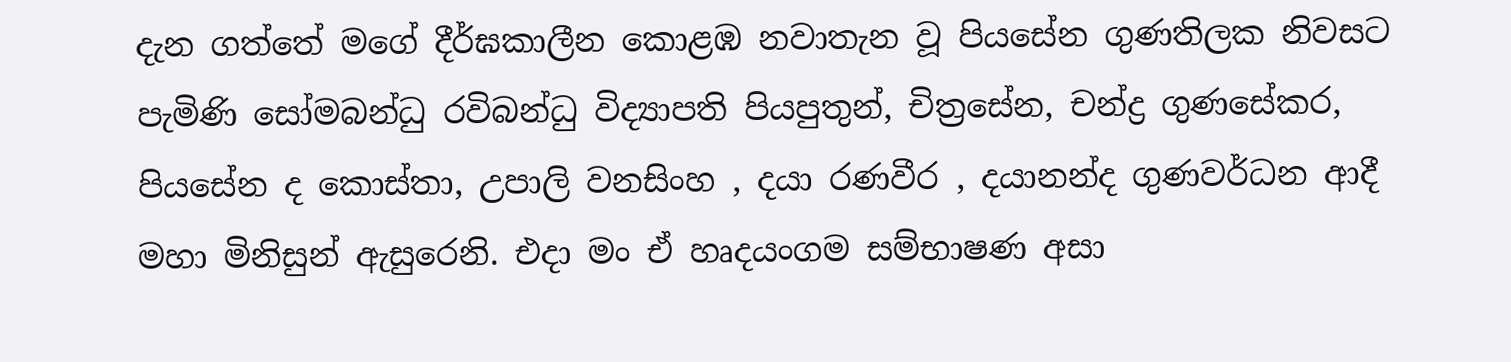දැන ගත්තේ මගේ දීර්ඝකාලීන කොළඹ නවාතැන වූ පියසේන ගුණතිලක නිවසට පැමිණි සෝමබන්ධු රවිබන්ධු විද්‍යාපති පියපුතුන්, චිත්‍රසේන, චන්ද්‍ර ගුණසේකර, පියසේන ද කොස්තා, උපාලි වනසිංහ , දයා රණවීර , දයානන්ද ගුණවර්ධන ආදී මහා මිනිසුන් ඇසුරෙනි. එදා මං ඒ හෘදයංගම සම්භාෂණ අසා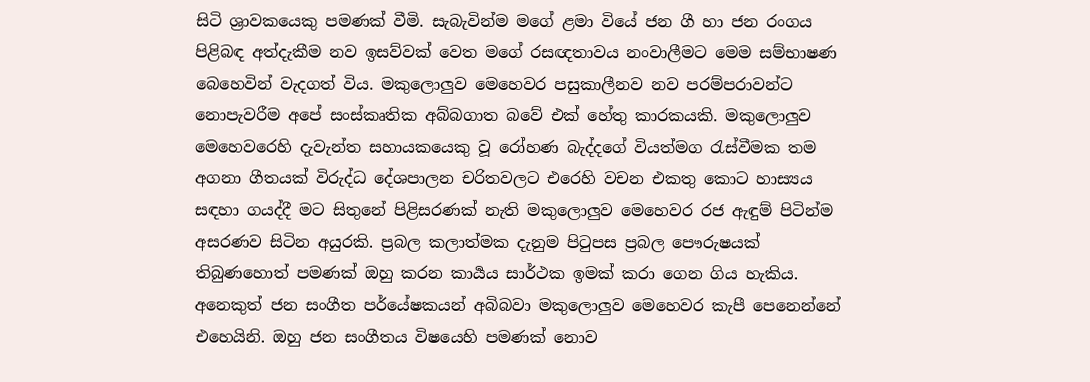සිටි ශ්‍රාවකයෙකු පමණක් වීමි. සැබැවින්ම මගේ ළමා වියේ ජන ගී හා ජන රංගය පිළිබඳ අත්දැකීම නව ඉසව්වක් වෙත මගේ රසඥතාවය නංවාලීමට මෙම සම්භාෂණ බෙහෙවින් වැදගත් විය. මකුලොලුව මෙහෙවර පසුකාලීනව නව පරම්පරාවන්ට නොපැවරීම අපේ සංස්කෘතික අබ්බගාත බවේ එක් හේතු කාරකයකි. මකුලොලුව මෙහෙවරෙහි දැවැන්ත සහායකයෙකු වූ රෝහණ බැද්දගේ වියත්මග රැස්වීමක තම අගනා ගීතයක් විරුද්ධ දේශපාලන චරිතවලට එරෙහි වචන එකතු කොට හාස්‍යය සඳහා ගයද්දී මට සිතුනේ පිළිසරණක් නැති මකුලොලුව මෙහෙවර රජ ඇඳුම් පිටින්ම අසරණව සිටින අයුරකි. ප්‍රබල කලාත්මක දැනුම පිටුපස ප්‍රබල පෞරුෂයක් තිබුණහොත් පමණක් ඔහු කරන කාර්‍යය සාර්ථක ඉමක් කරා ගෙන ගිය හැකිය. අනෙකුත් ජන සංගීත පර්යේෂකයන් අබිබවා මකුලොලුව මෙහෙවර කැපී පෙනෙන්නේ එහෙයිනි. ඔහු ජන සංගීතය විෂයෙහි පමණක් නොව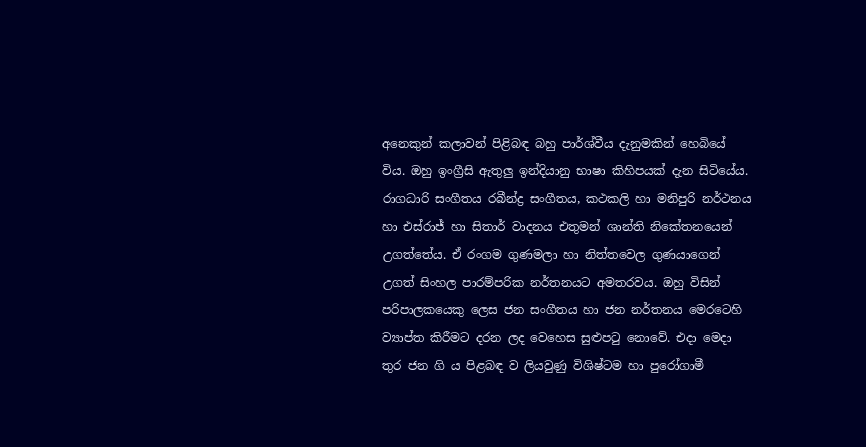අනෙකුන් කලාවන් පිළිබඳ බහු පාර්ශ්වීය දැනුමකින් හෙබියේ විය. ඔහු ඉංග්‍රීසි ඇතුලු ඉන්දියානු භාෂා කිහිපයක් දැන සිටියේය. රාගධාරි සංගීතය රබීන්ද්‍ර සංගීතය, කථකලි හා මනිපුරි නර්ථනය හා එස්රාජ් හා සිතාර් වාදනය එතුමන් ශාන්ති නිකේතනයෙන් උගත්තේය. ඒ රංගම ගුණමලා හා නිත්තවෙල ගුණයාගෙන් උගත් සිංහල පාරම්පරික නර්තනයට අමතරවය. ඔහු විසින් පරිපාලකයෙකු ලෙස ජන සංගීතය හා ජන නර්තනය මෙරටෙහි ව්‍යාප්ත කිරීමට දරන ලද වෙහෙස සුළුපටු නොවේ. එදා මෙදා තුර ජන ගි ය පිළබඳ ව ලියවුණු විශිෂ්ටම හා පුරෝගාමී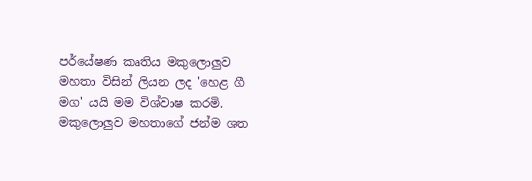පර්යේෂණ කෘතිය මකුලොලුව මහතා විසින් ලියන ලද 'හෙළ ගී මග' යයි මම විශ්වාෂ කරමි. මකුලොලුව මහතාගේ ජන්ම ශත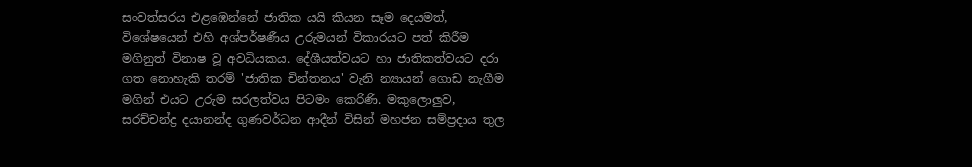සංවත්සරය එළඹෙන්නේ ජාතික යයි කියන සෑම දෙයමත්, විශේෂයෙන් එහි අශ්පර්ෂණීය උරුමයන් විකාරයට පත් කිරීම මගිනුත් විනාෂ වූ අවධියකය. දේශීයත්වයට හා ජාතිකත්වයට දරා ගත නොහැකි තරම් 'ජාතික චින්තනය' වැනි න්‍යායන් ගොඩ නැගීම මගින් එයට උරුම සරලත්වය පිටමං කෙරිණි. මකුලොලුව, සරච්චන්ද්‍ර දයානන්ද ගුණවර්ධන ආදීන් විසින් මහජන සම්ප්‍රදාය තුල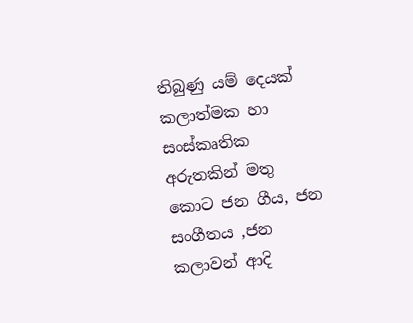තිබුණු යම් දෙයක් කලාත්මක හා සංස්කෘතික අරුතකින් මතු කොට ජන ගීය, ජන සංගීතය ,ජන කලාවන් ආදි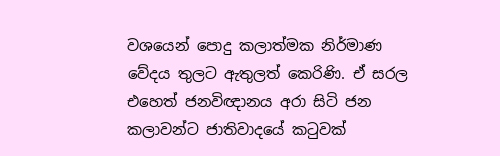වශයෙන් පොදු කලාත්මක නිර්මාණ වේදය තුලට ඇතුලත් කෙරිණි. ඒ සරල එහෙත් ජනවිඥානය අරා සිටි ජන කලාවන්ට ජාතිවාදයේ කටුවක්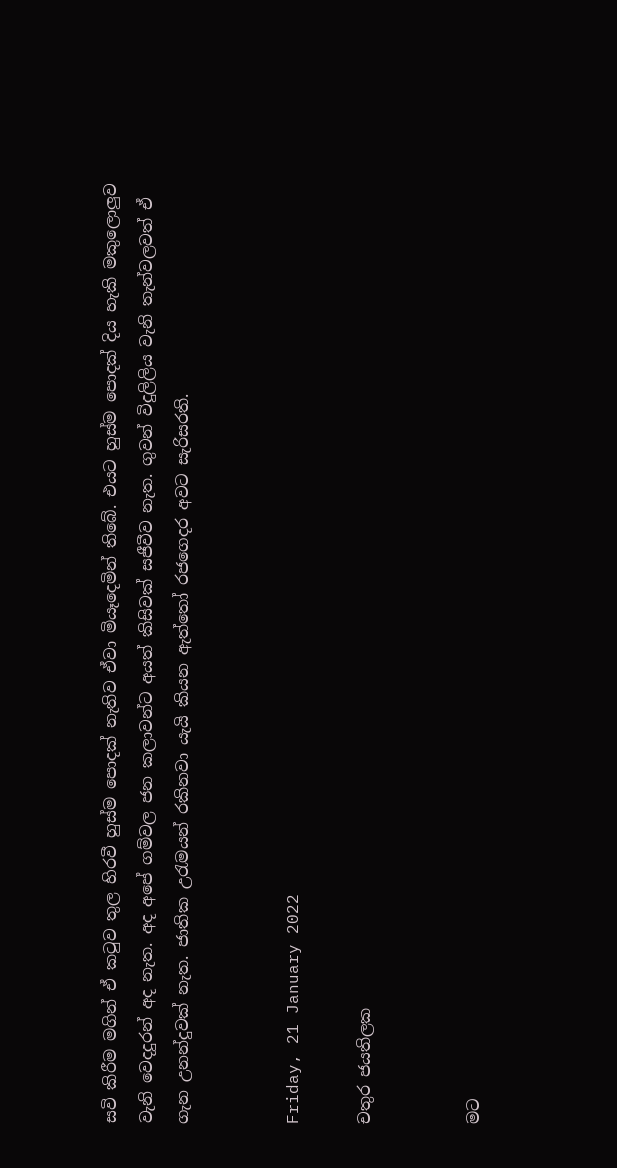සවි කිරීම මගින් ඒ කටුව තුල හිරවී හුස්ම පොදක් නැතිව ඒවා මියෑදෙමින් තිබේ. එයට හුස්ම පොදක් දිය හැකි මකුලොලුව වැනි වෙදදුරන් අද නැත. අද අපේ ගම්වල ජන කලාවන්ට අයත් කිසිවක් සජීවීව නැත. ගුවන් විදුලිලිය වැනි තැන්වලවත් ඒ ගැන උනන්දුවක් නැත. ජාතික උරැමයන් රකිනවා යැයි කියන ඇත්තෝ රජගෙදර අවට සැරිසරති.


Friday, 21 January 2022

චතුර ජයතිලක


මට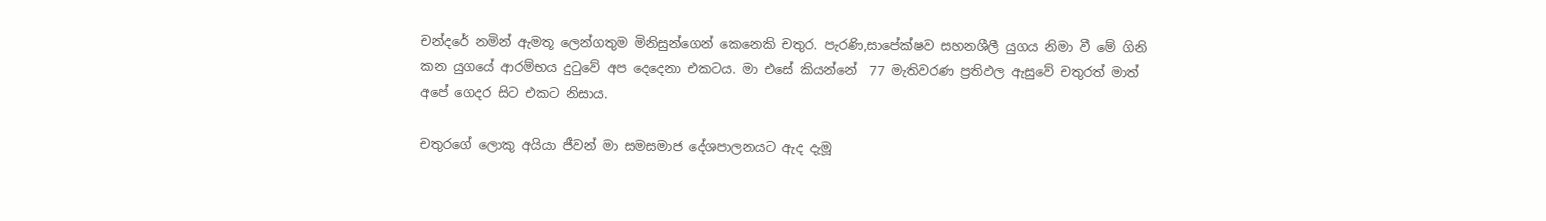චන්දරේ නමින් ඇමතූ ලෙන්ගතුම මිනිසුන්ගෙන් කෙනෙකි චතුර. පැරණි,සාපේක්ෂව සහනශීලී යුගය නිමා වී මේ ගිනි කන යුගයේ ආරම්භය දුටුවේ අප දෙදෙනා එකටය. මා එසේ කියන්නේ  77 මැතිවරණ ප්‍රතිඵල ඇසුවේ චතුරත් මාත් අපේ ගෙදර සිට එකට නිසාය.

චතුරගේ ලොකු අයියා ජීවන් මා සමසමාජ දේශපාලනයට ඇද දැමූ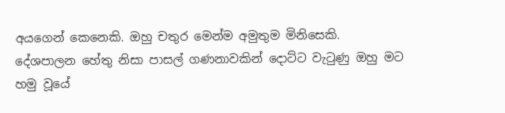අයගෙන් කෙනෙකි. ඔහු චතුර මෙන්ම අමුතුම මිනිසෙකි. දේශපාලන හේතු නිසා පාසල් ගණනාවකින් දොට්ට වැටුණු ඔහු මට හමු වූයේ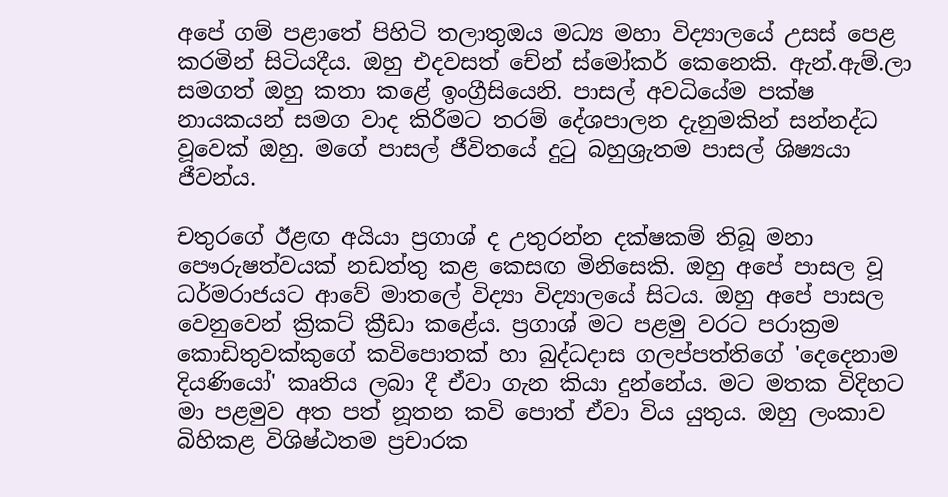අපේ ගම් පළාතේ පිහිටි තලාතුඔය මධ්‍ය මහා විද්‍යාලයේ උසස් පෙළ කරමින් සිටියදීය. ඔහු එදවසත් චේන් ස්මෝකර් කෙනෙකි. ඇන්.ඇම්.ලා සමගත් ඔහු කතා කළේ ඉංග්‍රීසියෙනි. පාසල් අවධියේම පක්ෂ නායකයන් සමග වාද කිරීමට තරම් දේශපාලන දැනුමකින් සන්නද්ධ වූවෙක් ඔහු. මගේ පාසල් ජීවිතයේ දුටු බහුශ්‍රැතම පාසල් ශිෂ්‍යයා ජීවන්ය.

චතුරගේ ඊළඟ අයියා ප්‍රගාශ් ද උතුරන්න දක්ෂකම් තිබූ මනා පෞරුෂත්වයක් නඩත්තු කළ කෙසඟ මිනිසෙකි. ඔහු අපේ පාසල වූ ධර්මරාජයට ආවේ මාතලේ විද්‍යා විද්‍යාලයේ සිටය. ඔහු අපේ පාසල වෙනුවෙන් ක්‍රිකට් ක්‍රීඩා කළේය. ප්‍රගාශ් මට පළමු වරට පරාක්‍රම කොඩිතුවක්කුගේ කවිපොතක් හා බුද්ධදාස ගලප්පත්තිගේ 'දෙදෙනාම දියණියෝ' කෘතිය ලබා දී ඒවා ගැන කියා දුන්නේය. මට මතක විදිහට මා පළමුව අත පත් නූතන කවි පොත් ඒවා විය යුතුය. ඔහු ලංකාව බිහිකළ විශිෂ්ඨතම ප්‍රචාරක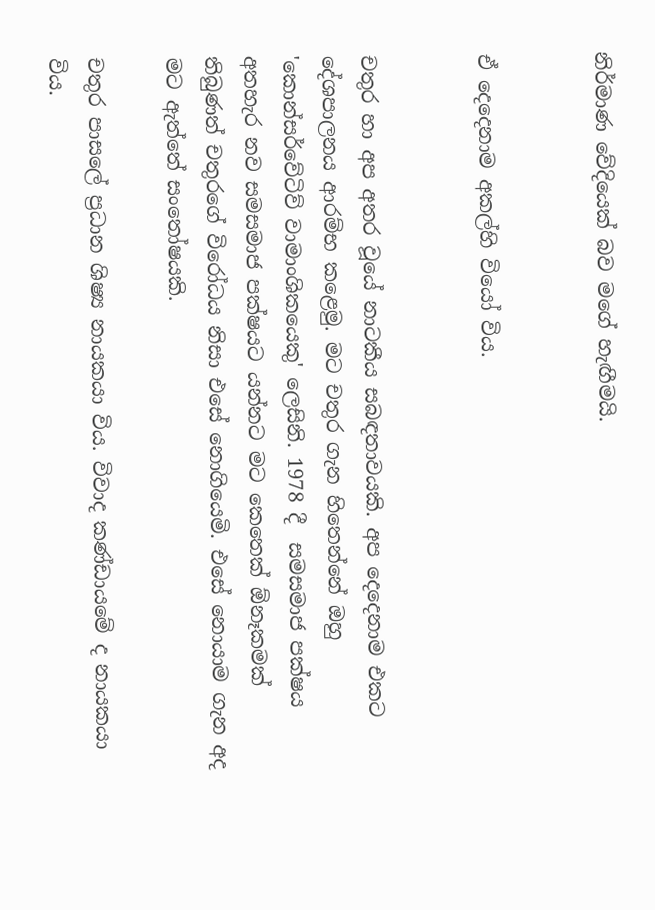නිර්මාණ වේදියෙක් බව මගේ හැඟීමයි.


ඒ දෙදෙනාම අකල්හි වියෝ විය.


චතුර හා අප අතර වූයේ නාටකීය සබඳතාවයකි. අප දෙදෙනාම එකට දේශපාලනය ආරම්භ කළෙමු. මට චතුර ගැන හිතෙන්නේ ඔහු 'කොන්සර්වේටිව් වාමාංශිකයෙකු' ලෙසිනි. 1978 දී  සමසමාජ පක්ෂය අතහැර නව සමසමාජ පක්ෂයට යන්නට මට කෙතෙක් ඕනෑකමක් තිබුණත් චතුරගේ විරෝධය නිසා එසේ නොගියෙමි. එසේ නොයාම ගැන අද මට ඇත්තේ සංතෝෂයකි.

චතුර පාසලේ ප්‍රධාන ශිෂ්‍ය නායකයා විය. විවාද කණ්ඩායමේ ද නායකයා විය.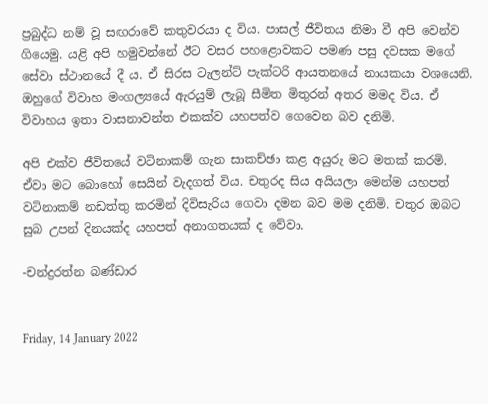ප්‍රබුද්ධ නම් වූ සඟරාවේ කතුවරයා ද විය. පාසල් ජීවිතය නිමා වී අපි වෙන්ව ගියෙමු. යළි අපි හමුවන්නේ ඊට වසර පහළොවකට පමණ පසු දවසක මගේ සේවා ස්ථානයේ දී ය. ඒ සිරස ටැලන්ට් පැක්ටරි ආයතනයේ නායකයා වශයෙනි. ඔහුගේ විවාහ මංගල්‍යයේ ඇරයුම් ලැබූ සීමිත මිතුරන් අතර මමද විය. ඒ විවාහය ඉතා වාසනාවන්ත එකක්ව යහපත්ව ගෙවෙන බව දනිමි.

අපි එක්ව ජීවිතයේ වටිනාකම් ගැන සාකච්ඡා කළ අයුරු මට මතක් කරමි. ඒවා මට බොහෝ සෙයින් වැදගත් විය. චතුරද සිය අයියලා මෙන්ම යහපත් වටිනාකම් නඩත්තු කරමින් දිවිසැරිය ගෙවා දමන බව මම දනිමි. චතුර ඔබට සුබ උපන් දිනයක්ද යහපත් අනාගතයක් ද වේවා.

-චන්ද්‍රරත්න බණ්ඩාර


Friday, 14 January 2022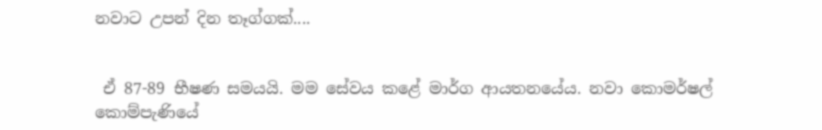නවාට උපන් දින තෑග්ගක්....


 ඒ 87-89 භීෂණ සමයයි. මම සේවය කළේ මාර්ග ආයතනයේය. නවා කොමර්ෂල් කොම්පැණියේ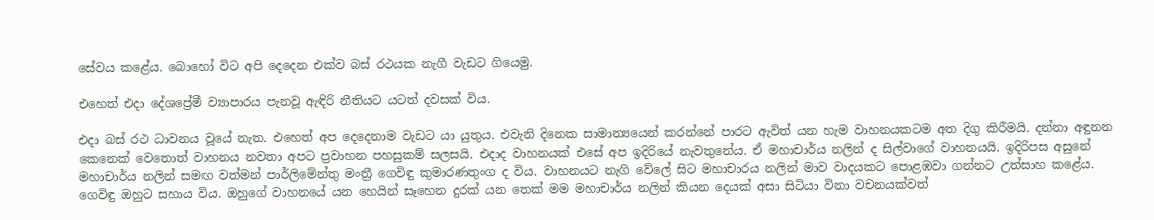සේවය කළේය. බොහෝ විට අපි දෙදෙන එක්ව බස් රථයක නැගී වැඩට ගියෙමු.

එහෙත් එදා දේශප්‍රේමී ව්‍යාපාරය පැනවූ ඇඳිරි නීතියට යටත් දවසක් විය.

එදා බස් රථ ධාවනය වූයේ නැත. එහෙත් අප දෙදෙනාම වැඩට යා යුතුය. එවැනි දිනෙක සාමාන්‍යයෙන් කරන්නේ පාරට ඇවිත් යන හැම වාහනයකටම අත දිගු කිරීමයි. දන්නා අඳුනන කෙනෙක් වෙතොත් වාහනය නවතා අපට ප්‍රවාහන පහසුකම් සලසයි. එදාද වාහනයක් එසේ අප ඉදිරියේ නැවතුනේය. ඒ මහාචාර්ය නලින් ද සිල්වාගේ වාහනයයි. ඉදිරිපස අසුනේ මහාචාර්ය නලින් සමඟ වත්මන් පාර්ලිමේන්තු මංත්‍රී ගෙවිඳු කුමාරණතුංග ද විය. වාහනයට නැගි වේලේ සිට මහාචාරය නලින් මාව වාදයකට පොළඹවා ගන්නට උත්සාහ කළේය. ගෙවිඳු ඔහුට සහාය විය. ඔහුගේ වාහනයේ යන හෙයින් සෑහෙන දුරක් යන තෙක් මම මහාචාර්ය නලින් කියන දෙයක් අසා සිටියා විනා වචනයක්වත්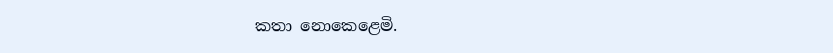කතා නොකෙළෙමි.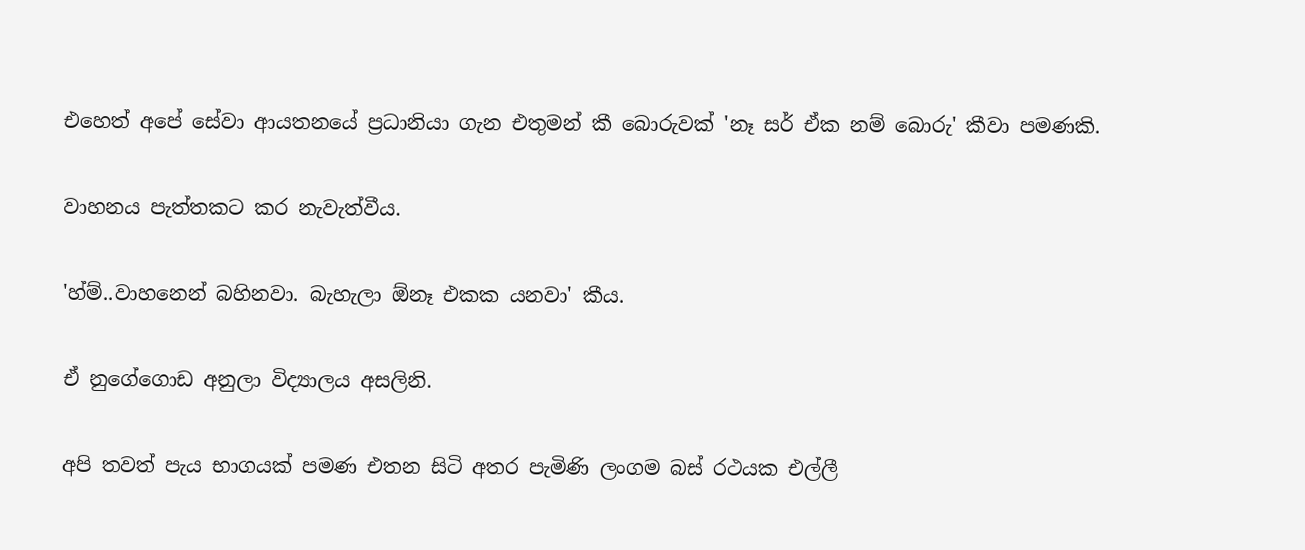එහෙත් අපේ සේවා ආයතනයේ ප්‍රධානියා ගැන එතුමන් කී බොරුවක් 'නෑ සර් ඒක නම් බොරු' කීවා පමණකි.

වාහනය පැත්තකට කර නැවැත්වීය.

'හ්ම්..වාහනෙන් බහිනවා. බැහැලා ඕනෑ එකක යනවා' කීය.

ඒ නුගේගොඩ අනුලා විද්‍යාලය අසලිනි.

අපි තවත් පැය භාගයක් පමණ එතන සිටි අතර පැමිණි ලංගම බස් රථයක එල්ලී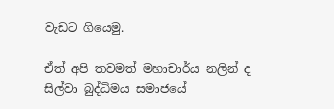වැඩට ගියෙමු.

ඒත් අපි තවමත් මහාචාර්ය නලින් ද සිල්වා බුද්ධිමය සමාජයේ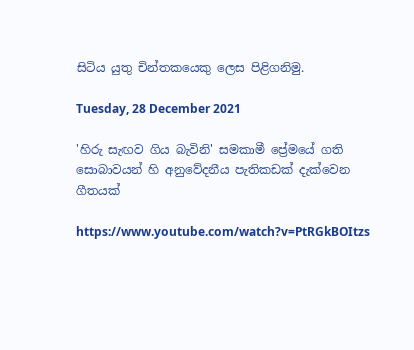සිටිය යුතු චින්තකයෙකු ලෙස පිළිගනිමු.

Tuesday, 28 December 2021

'හිරු සැඟව ගිය බැවිනි' සමකාමී ප්‍රේමයේ ගති සොබාවයන් හි අනුවේදනීය පැතිකඩක් දැක්වෙන ගීතයක්

https://www.youtube.com/watch?v=PtRGkBOItzs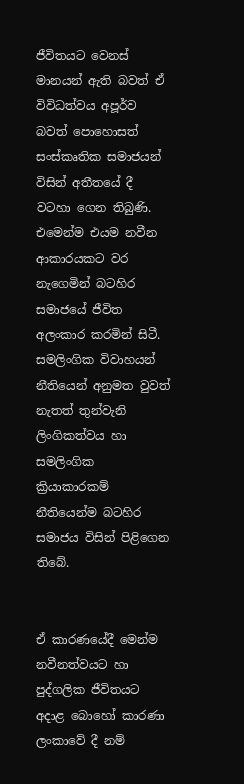ජීවිතයට වෙනස් මානයන් ඇති බවත් ඒ විවිධත්වය අපූර්ව බවත් පොහොසත් සංස්කෘතික සමාජයන් විසින් අතීතයේ දී වටහා ගෙන තිබුණි. එමෙන්ම එයම නවීන ආකාරයකට වර නැගෙමින් බටහිර සමාජයේ ජීවිත අලංකාර කරමින් සිටී. සමලිංගික විවාහයන් නීතියෙන් අනුමත වුවත් නැතත් තුන්වැනි ලිංගිකත්වය හා සමලිංගික ක්‍රියාකාරකම් නීතියෙන්ම බටහිර සමාජය විසින් පිළිගෙන තිබේ.


ඒ කාරණයේදී මෙන්ම නවීනත්වයට හා පුද්ගලික ජීවිතයට අදාළ බොහෝ කාරණා ලංකාවේ දී නම්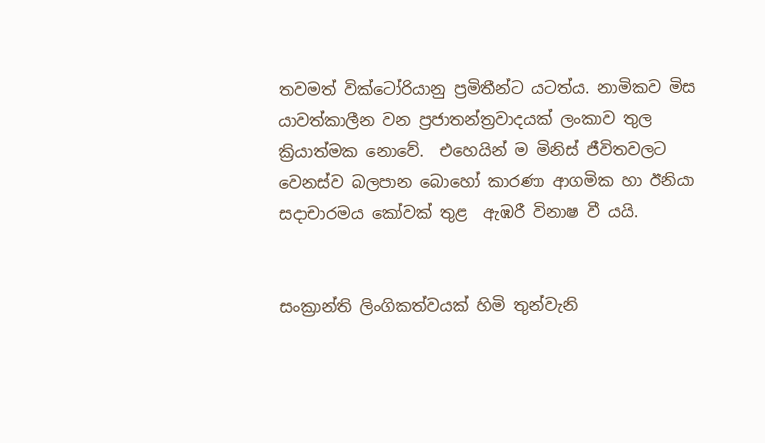තවමත් වික්ටෝරියානු ප්‍රමිතීන්ට යටත්ය. නාමිකව මිස යාවත්කාලීන වන ප්‍රජාතන්ත්‍රවාදයක් ලංකාව තුල ක්‍රියාත්මක නොවේ.  එහෙයින් ම මිනිස් ජීවිතවලට වෙනස්ව බලපාන බොහෝ කාරණා ආගමික හා ඊනියා සදාචාරමය කෝවක් තුළ  ඇඹරී විනාෂ වී යයි.


සංක්‍රාන්ති ලිංගිකත්වයක් හිමි තුන්වැනි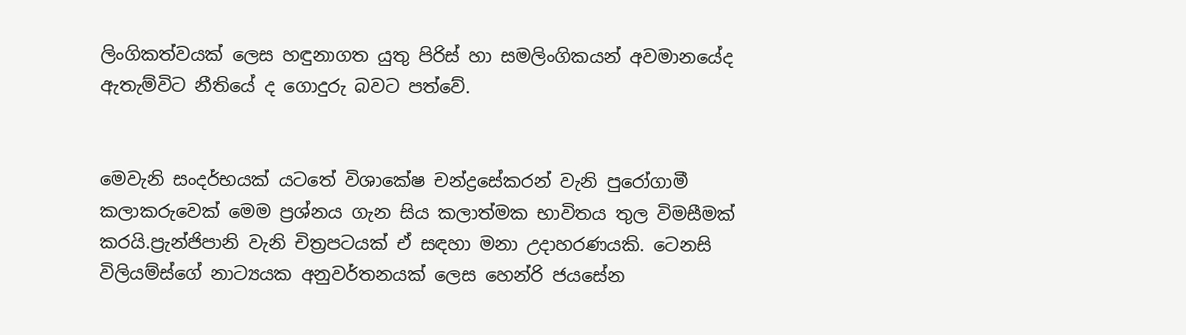ලිංගිකත්වයක් ලෙස හඳුනාගත යුතු පිරිස් හා සමලිංගිකයන් අවමානයේද ඇතැම්විට නීතියේ ද ගොදුරු බවට පත්වේ.


මෙවැනි සංදර්භයක් යටතේ විශාකේෂ චන්ද්‍රසේකරන් වැනි පුරෝගාමී කලාකරුවෙක් මෙම ප්‍රශ්නය ගැන සිය කලාත්මක භාවිතය තුල විමසීමක් කරයි.ප්‍රැන්ජිපානි වැනි චිත්‍රපටයක් ඒ සඳහා මනා උදාහරණයකි. ටෙනසි විලියම්ස්ගේ නාට්‍යයක අනුවර්තනයක් ලෙස හෙන්රි ජයසේන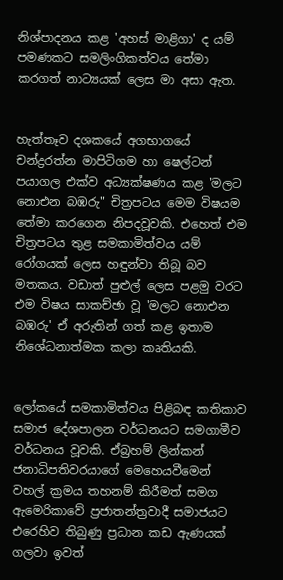නිශ්පාදනය කළ 'අහස් මාළිගා' ද යම් පමණකට සමලිංගිකත්වය තේමා කරගත් නාට්‍යයක් ලෙස මා අසා ඇත.


හැත්තෑව දශකයේ අගභාගයේ චන්ද්‍රරත්න මාපිටිගම හා ෂෙල්ටන් පයාගල එක්ව අධ්‍යක්ෂණය කළ 'මලට නොඑන බඹරු" චිත්‍රපටය මෙම විෂයම තේමා කරගෙන නිපදවූවකි. එහෙත් එම චිත්‍රපටය තුළ සමකාමිත්වය යම් රෝගයක් ලෙස හඳුන්වා තිබූ බව මතකය. වඩාත් පුළුල් ලෙස පළමු වරට එම විෂය සාකච්ඡා වූ 'මලට නොඑන බඹරු' ඒ අරුතින් ගත් කළ ඉතාම නිශේධනාත්මක කලා කෘතියකි.


ලෝකයේ සමකාමිත්වය පිළිබඳ කතිකාව සමාජ දේශපාලන වර්ධනයට සමගාමීව වර්ධනය වූවකි. ඒබ්‍රහම් ලින්කන් ජනාධිපතිවරයාගේ මෙහෙයවීමෙන් වහල් ක්‍රමය තහනම් කිරීමත් සමග ඇමෙරිකාවේ ප්‍රජාතන්ත්‍රවාදී සමාජයට එරෙහිව තිබුණු ප්‍රධාන කඩ ඇණයක් ගලවා ඉවත්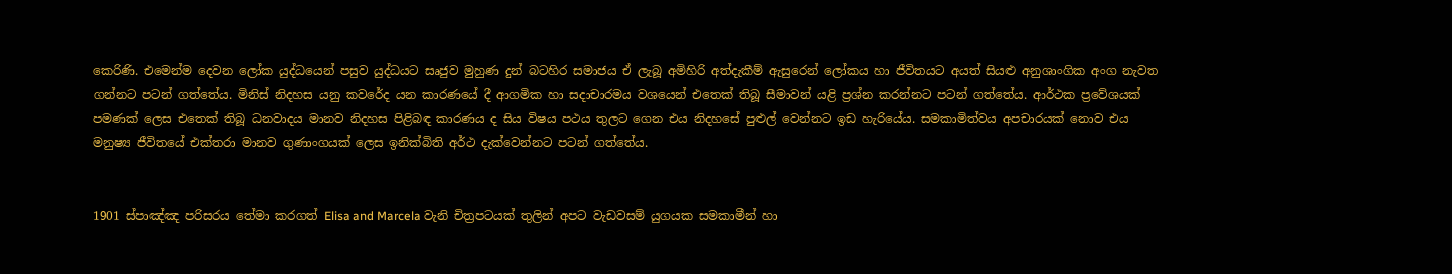කෙරිණි. එමෙන්ම දෙවන ලෝක යුද්ධයෙන් පසුව යුද්ධයට සෘජුව මුහුණ දුන් බටහිර සමාජය ඒ ලැබූ අමිහිරි අත්දැකීම් ඇසුරෙන් ලෝකය හා ජීවිතයට අයත් සියළු අනුශාංගික අංග නැවත ගන්නට පටන් ගත්තේය. මිනිස් නිදහස යනු කවරේද යන කාරණයේ දී ආගමික හා සදාචාරමය වශයෙන් එතෙක් තිබූ සීමාවන් යළි ප්‍රශ්න කරන්නට පටන් ගත්තේය. ආර්ථක ප්‍රවේශයක් පමණක් ලෙස එතෙක් තිබූ ධනවාදය මානව නිදහස පිළිබඳ කාරණය ද සිය විෂය පථය තුලට ගෙන එය නිදහසේ පුළුල් වෙන්නට ඉඩ හැරියේය. සමකාමිත්වය අපචාරයක් නොව එය මනුෂ්‍ය ජීවිතයේ එක්තරා මානව ගුණාංගයක් ලෙස ඉනික්බිති අර්ථ දැක්වෙන්නට පටන් ගත්තේය.


1901 ස්පාඤ්ඤ පරිසරය තේමා කරගත් Elisa and Marcela වැනි චිත්‍රපටයක් තුලින් අපට වැඩවසම් යුගයක සමකාමීන් හා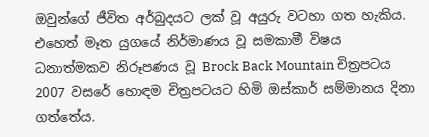ඔවුන්ගේ ජීවිත අර්බුදයට ලක් වූ අයුරු වටහා ගත හැකිය. එහෙත් මෑත යුගයේ නිර්මාණය වූ සමකාමී විෂය ධනාත්මකව නිරූපණය වූ Brock Back Mountain චිත්‍රපටය 2007 වසරේ හොඳම චිත්‍රපටයට හිමි ඔස්කාර් සම්මානය දිනා ගත්තේය.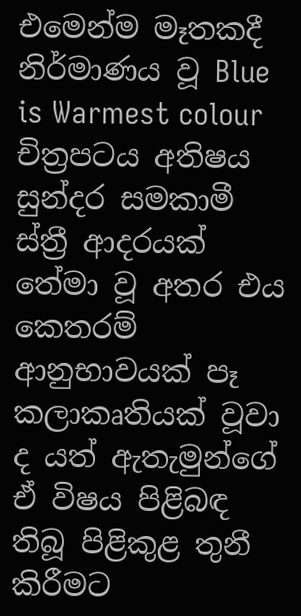එමෙන්ම මෑතකදී නිර්මාණය වූ Blue is Warmest colour  චිත්‍රපටය අතිෂය සුන්දර සමකාමී ස්ත්‍රී ආදරයක් තේමා වූ අතර එය කෙතරම් ආනුභාවයක් පෑ කලාකෘතියක් වූවා ද යත් ඇතැමුන්ගේ ඒ විෂය පිළිබඳ තිබූ පිළිකුළ තුනී කිරීමට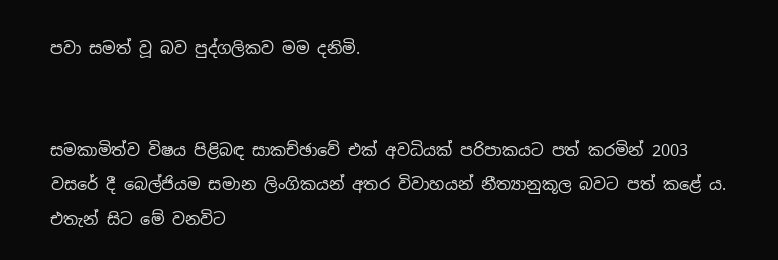පවා සමත් වූ බව පුද්ගලිකව මම දනිමි.


සමකාමිත්ව විෂය පිළිබඳ සාකච්ඡාවේ එක් අවධියක් පරිපාකයට පත් කරමින් 2003 වසරේ දී බෙල්ජියම සමාන ලිංගිකයන් අතර විවාහයන් නීත්‍යානුකූල බවට පත් කළේ ය. එතැන් සිට මේ වනවිට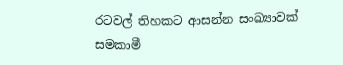රටවල් තිහකට ආසන්න සංඛ්‍යාවක් සමකාමී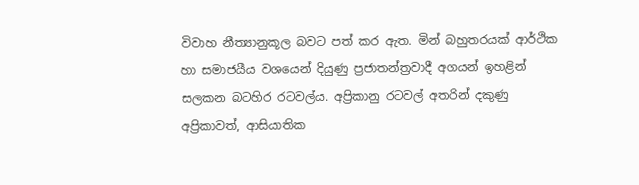විවාහ නීත්‍යානුකූල බවට පත් කර ඇත. මින් බහුතරයක් ආර්ථික හා සමාජයීය වශයෙන් දියුණු ප්‍රජාතන්ත්‍රවාදී අගයන් ඉහළින් සලකන බටහිර රටවල්ය. අප්‍රිකානු රටවල් අතරින් දකුණු අප්‍රිකාවත්, ආසියාතික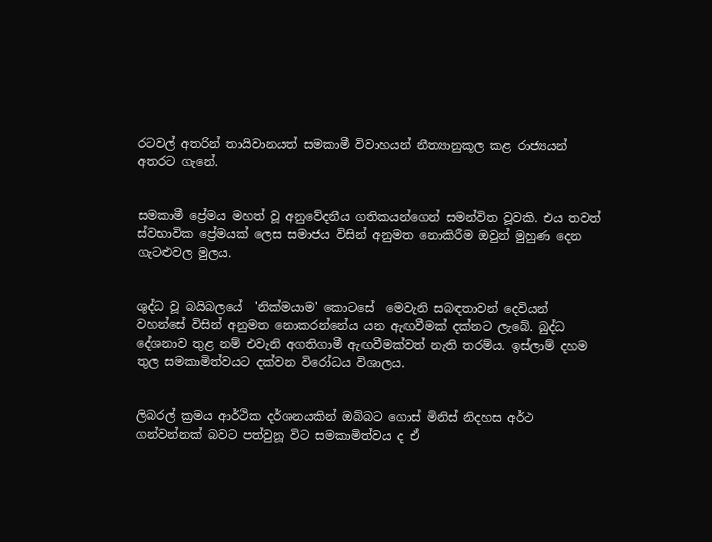රටවල් අතරින් තායිවානයත් සමකාමී විවාහයන් නීත්‍යානුකූල කළ රාජ්‍යයන් අතරට ගැනේ.


සමකාමී ප්‍රේමය මහත් වූ අනුවේදනීය ගතිකයන්ගෙන් සමන්විත වූවකි. එය තවත් ස්වභාවික ප්‍රේමයක් ලෙස සමාජය විසින් අනුමත නොකිරීම ඔවුන් මුහුණ දෙන ගැටළුවල මුලය.


ශුද්ධ වූ බයිබලයේ  'නික්මයාම' කොටසේ  මෙවැනි සබඳතාවන් දෙවියන් වහන්සේ විසින් අනුමත නොකරන්නේය යන ඇඟවීමක් දක්නට ලැබේ. බුද්ධ දේශනාව තුළ නම් එවැනි අගතිගාමී ඇඟවීමක්වත් නැති තරම්ය. ඉස්ලාම් දහම තුල සමකාමිත්වයට දක්වන විරෝධය විශාලය.


ලිබරල් ක්‍රමය ආර්ථික දර්ශනයකින් ඔබ්බට ගොස් මිනිස් නිදහස අර්ථ ගන්වන්නක් බවට පත්වුනූ විට සමකාමිත්වය ද ඒ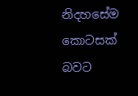නිදහසේම කොටසක් බවට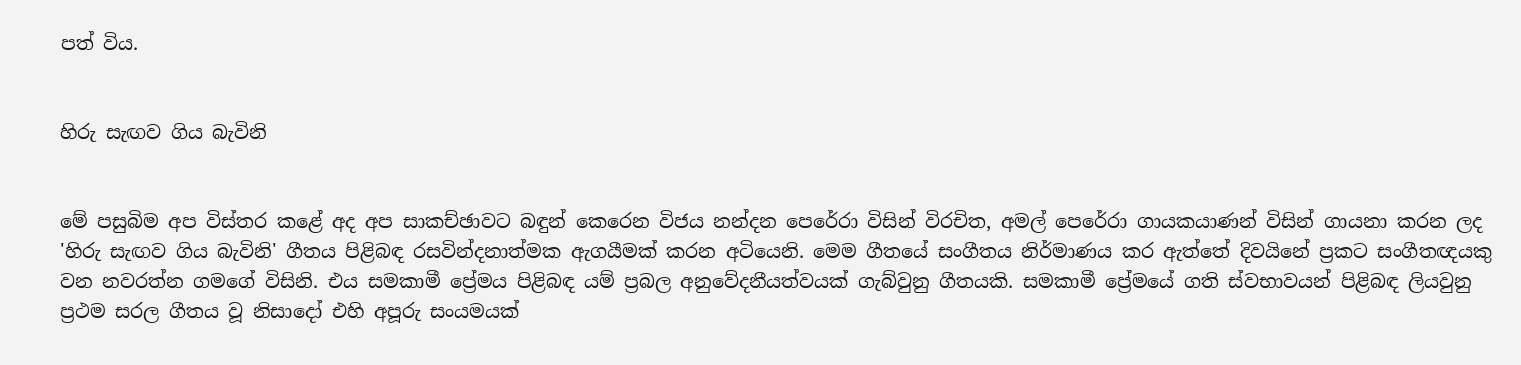පත් විය.


හිරු සැඟව ගිය බැවිනි


මේ පසුබිම අප විස්තර කළේ අද අප සාකච්ඡාවට බඳුන් කෙරෙන විජය නන්දන පෙරේරා විසින් විරචිත, අමල් පෙරේරා ගායකයාණන් විසින් ගායනා කරන ලද 'හිරු සැඟව ගිය බැවිනි' ගීතය පිළිබඳ රසවින්දනාත්මක ඇගයීමක් කරන අටියෙනි. මෙම ගීතයේ සංගීතය නිර්මාණය කර ඇත්තේ දිවයිනේ ප්‍රකට සංගීතඥයකු වන නවරත්න ගමගේ විසිනි. එය සමකාමී ප්‍රේමය පිළිබඳ යම් ප්‍රබල අනුවේදනීයත්වයක් ගැබ්වුනු ගීතයකි. සමකාමී ප්‍රේමයේ ගති ස්වභාවයන් පිළිබඳ ලියවුනු ප්‍රථම සරල ගීතය වූ නිසාදෝ එහි අපූරු සංයමයක්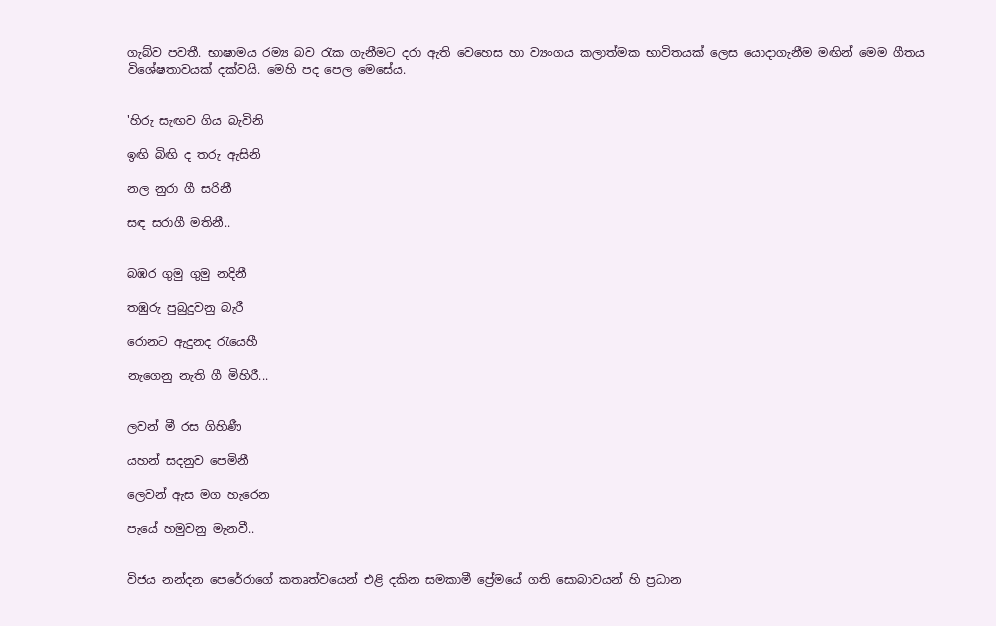ගැබ්ව පවතී. භාෂාමය රම්‍ය බව රැක ගැනීමට දරා ඇති වෙහෙස හා ව්‍යංගය කලාත්මක භාවිතයක් ලෙස යොදාගැනීම මඟින් මෙම ගීතය විශේෂතාවයක් දක්වයි. මෙහි පද පෙල මෙසේය.


'හිරු සැඟව ගිය බැවිනි

ඉඟි බිඟි ද තරු ඇසිනි

නල නුරා ගී සරිනී

සඳ සරාගී මතිනී..


බඹර ගුමු ගුමු නදිනී

තඹුරු පුබුදුවනු බැරී

රොනට ඇදුනද රැයෙහී

නැගෙනු නැති ගී මිහිරී...


ලවන් මී රස ගිහිණී

යහන් සදනුව පෙමිනී

ලෙවන් ඇස මග හැරෙන

පැයේ හමුවනු මැනවී..


විජය නන්දන පෙරේරාගේ කතෘත්වයෙන් එළි දකින සමකාමී ප්‍රේමයේ ගති සොබාවයන් හි ප්‍රධාන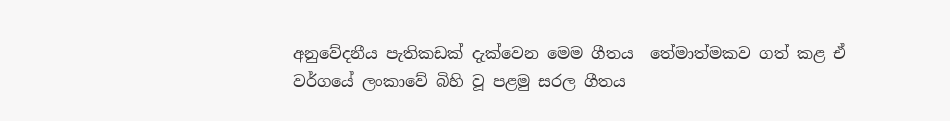අනුවේදනීය පැතිකඩක් දැක්වෙන මෙම ගීතය  තේමාත්මකව ගත් කළ ඒ වර්ගයේ ලංකාවේ බිහි වූ පළමු සරල ගීතය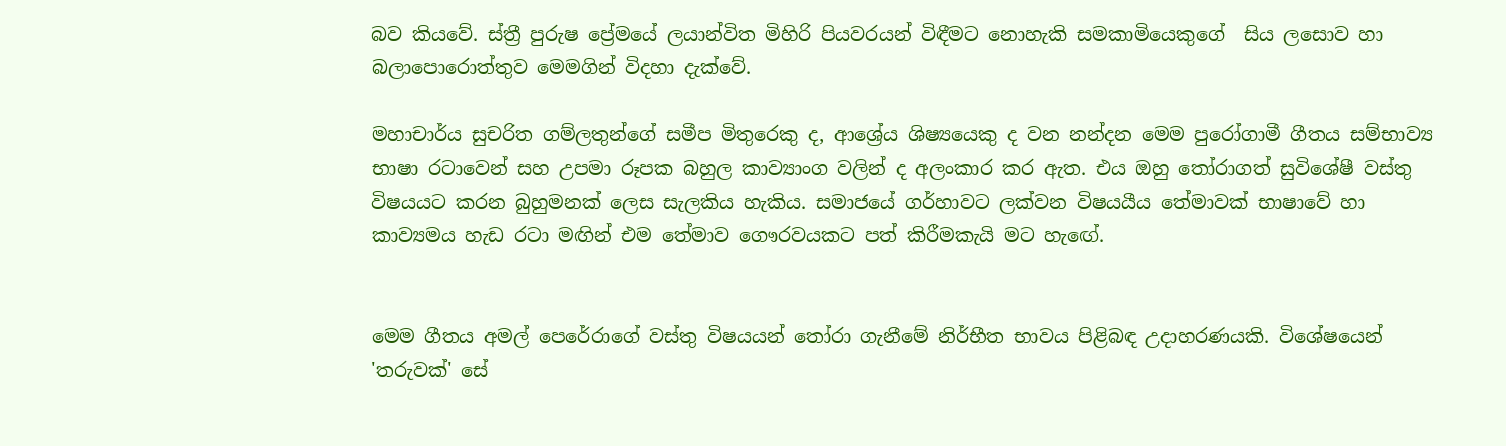බව කියවේ. ස්ත්‍රී පුරුෂ ප්‍රේමයේ ලයාන්විත මිහිරි පියවරයන් විඳීමට නොහැකි සමකාමියෙකුගේ  සිය ලසොව හා බලාපොරොත්තුව මෙමගින් විදහා දැක්වේ.

මහාචාර්ය සුචරිත ගම්ලතුන්ගේ සමීප මිතුරෙකු ද, ආශ්‍රේය ශිෂ්‍යයෙකු ද වන නන්දන මෙම පුරෝගාමී ගීතය සම්භාව්‍ය භාෂා රටාවෙන් සහ උපමා රූපක බහුල කාව්‍යාංග වලින් ද අලංකාර කර ඇත. එය ඔහු තෝරාගත් සුවිශේෂී වස්තු විෂයයට කරන බුහුමනක් ලෙස සැලකිය හැකිය. සමාජයේ ගර්හාවට ලක්වන විෂයයීය තේමාවක් භාෂාවේ හා කාව්‍යමය හැඩ රටා මඟින් එම තේමාව ගෞරවයකට පත් කිරීමකැයි මට හැඟේ.


මෙම ගීතය අමල් පෙරේරාගේ වස්තු විෂයයන් තෝරා ගැනීමේ නිර්භීත භාවය පිළිබඳ උදාහරණයකි. විශේෂයෙන් 'තරුවක්' සේ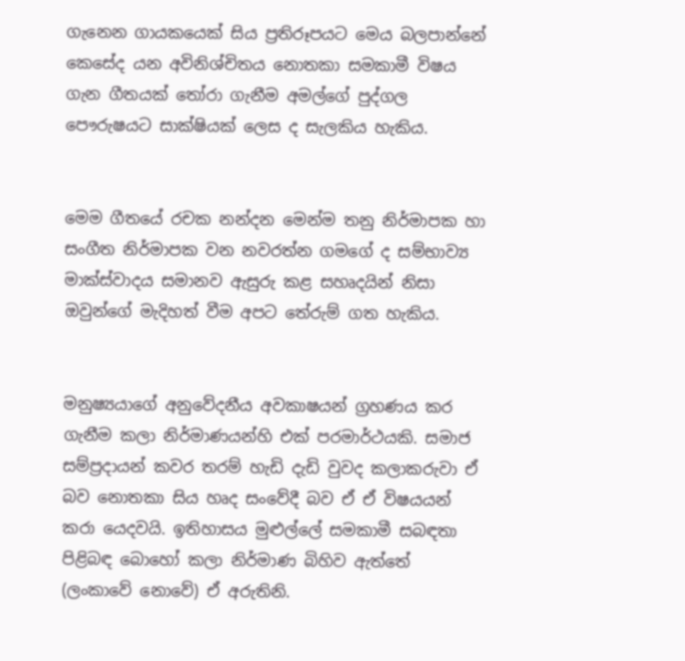ගැනෙන ගායකයෙක් සිය ප්‍රතිරූපයට මෙය බලපාන්නේ කෙසේද යන අවිනිශ්චිතය නොතකා සමකාමී විෂය ගැන ගීතයක් තෝරා ගැනීම අමල්ගේ පුද්ගල පෞරුෂයට සාක්ෂියක් ලෙස ද සැලකිය හැකිය.


මෙම ගීතයේ රචක නන්දන මෙන්ම තනු නිර්මාපක හා සංගීත නිර්මාපක වන නවරත්න ගමගේ ද සම්භාව්‍ය මාක්ස්වාදය සමානව ඇසුරු කළ සහෘදයින් නිසා ඔවුන්ගේ මැදිහත් වීම අපට තේරුම් ගත හැකිය.


මනුෂ්‍යයාගේ අනුවේදනීය අවකාෂයන් ග්‍රහණය කර ගැනීම කලා නිර්මාණයන්හි එක් පරමාර්ථයකි. සමාජ සම්ප්‍රදායන් කවර තරම් හැඩි දැඩි වුවද කලාකරුවා ඒ බව නොතකා සිය හෘද සංවේදී බව ඒ ඒ විෂයයන් කරා යෙදවයි. ඉතිහාසය මුළුල්ලේ සමකාමී සබඳතා පිළිබඳ බොහෝ කලා නිර්මාණ බිහිව ඇත්තේ (ලංකාවේ නොවේ) ඒ අරුතිනි.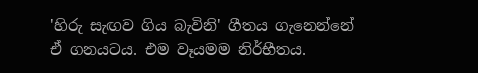'හිරු සැඟව ගිය බැවිනි' ගීතය ගැනෙන්නේ ඒ ගනයටය. එම වෑයමම නිර්භීතය.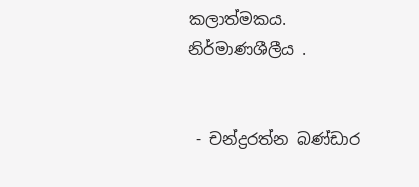කලාත්මකය. නිර්මාණශීලීය .


 - චන්ද්‍රරත්න බණ්ඩාර